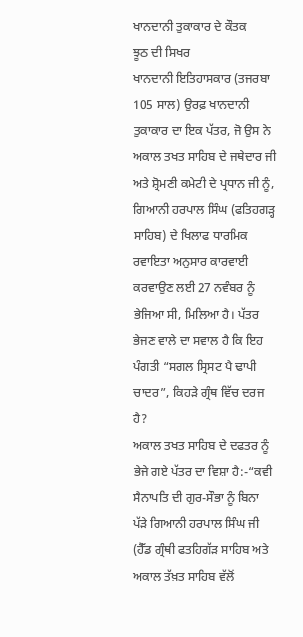ਖਾਨਦਾਨੀ ਤੁਕਾਕਾਰ ਦੇ ਕੌਤਕ
ਝੂਠ ਦੀ ਸਿਖਰ
ਖਾਨਦਾਨੀ ਇਤਿਹਾਸਕਾਰ (ਤਜਰਬਾ 105 ਸਾਲ) ਉਰਫ਼ ਖਾਨਦਾਨੀ ਤੁਕਾਕਾਰ ਦਾ ਇਕ ਪੱਤਰ, ਜੋ ਉਸ ਨੇ ਅਕਾਲ ਤਖਤ ਸਾਹਿਬ ਦੇ ਜਥੇਦਾਰ ਜੀ ਅਤੇ ਸ਼੍ਰੋਮਣੀ ਕਮੇਟੀ ਦੇ ਪ੍ਰਧਾਨ ਜੀ ਨੂੰ, ਗਿਆਨੀ ਹਰਪਾਲ ਸਿੰਘ (ਫਤਿਹਗੜ੍ਹ ਸਾਹਿਬ) ਦੇ ਖਿਲਾਫ ਧਾਰਮਿਕ ਰਵਾਇਤਾ ਅਨੁਸਾਰ ਕਾਰਵਾਈ ਕਰਵਾਉਣ ਲਈ 27 ਨਵੰਬਰ ਨੂੰ ਭੇਜਿਆ ਸੀ, ਮਿਲਿਆ ਹੈ। ਪੱਤਰ ਭੇਜਣ ਵਾਲੇ ਦਾ ਸਵਾਲ ਹੈ ਕਿ ਇਹ ਪੰਗਤੀ “ਸਗਲ ਸ੍ਰਿਸਟ ਪੈ ਢਾਪੀ ਚਾਦਰ”, ਕਿਹੜੇ ਗ੍ਰੰਥ ਵਿੱਚ ਦਰਜ ਹੈ?
ਅਕਾਲ ਤਖਤ ਸਾਹਿਬ ਦੇ ਦਫਤਰ ਨੂੰ ਭੇਜੇ ਗਏ ਪੱਤਰ ਦਾ ਵਿਸ਼ਾ ਹੈ:-“ਕਵੀ ਸੈਨਾਪਤਿ ਦੀ ਗੁਰ-ਸੌਭਾ ਨੂੰ ਬਿਨਾ ਪੱੜੇ ਗਿਆਨੀ ਹਰਪਾਲ ਸਿੰਘ ਜੀ (ਹੈੱਡ ਗ੍ਰੰਥੀ ਫਤਹਿਗੱੜ ਸਾਹਿਬ ਅਤੇ ਅਕਾਲ ਤੱਖ਼ਤ ਸਾਹਿਬ ਵੱਲੋਂ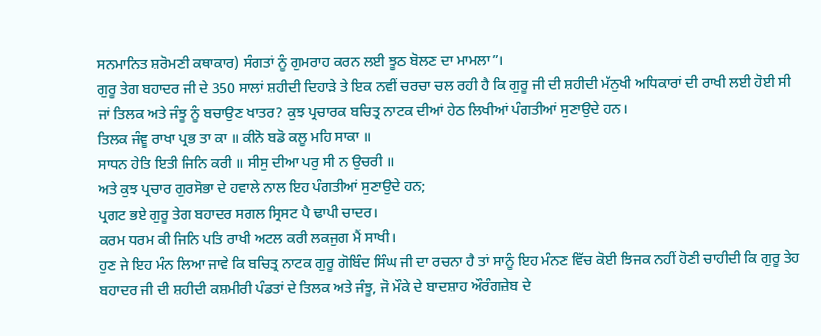ਸਨਮਾਨਿਤ ਸ਼ਰੋਮਣੀ ਕਥਾਕਾਰ) ਸੰਗਤਾਂ ਨੂੰ ਗੁਮਰਾਹ ਕਰਨ ਲਈ ਝੂਠ ਬੋਲਣ ਦਾ ਮਾਮਲਾ”।
ਗੁਰੂ ਤੇਗ ਬਹਾਦਰ ਜੀ ਦੇ 350 ਸਾਲਾਂ ਸ਼ਹੀਦੀ ਦਿਹਾੜੇ ਤੇ ਇਕ ਨਵੀਂ ਚਰਚਾ ਚਲ ਰਹੀ ਹੈ ਕਿ ਗੁਰੂ ਜੀ ਦੀ ਸ਼ਹੀਦੀ ਮੱਨੁਖੀ ਅਧਿਕਾਰਾਂ ਦੀ ਰਾਖੀ ਲਈ ਹੋਈ ਸੀ ਜਾਂ ਤਿਲਕ ਅਤੇ ਜੰਝੂ ਨੂੰ ਬਚਾਉਣ ਖਾਤਰ? ਕੁਝ ਪ੍ਰਚਾਰਕ ਬਚਿਤ੍ਰ ਨਾਟਕ ਦੀਆਂ ਹੇਠ ਲਿਖੀਆਂ ਪੰਗਤੀਆਂ ਸੁਣਾਉਦੇ ਹਨ।
ਤਿਲਕ ਜੰਞੂ ਰਾਖਾ ਪ੍ਰਭ ਤਾ ਕਾ ॥ ਕੀਨੋ ਬਡੋ ਕਲੂ ਮਹਿ ਸਾਕਾ ॥
ਸਾਧਨ ਹੇਤਿ ਇਤੀ ਜਿਨਿ ਕਰੀ ॥ ਸੀਸੁ ਦੀਆ ਪਰੁ ਸੀ ਨ ਉਚਰੀ ॥
ਅਤੇ ਕੁਝ ਪ੍ਰਚਾਰ ਗੁਰਸੋਭਾ ਦੇ ਹਵਾਲੇ ਨਾਲ ਇਹ ਪੰਗਤੀਆਂ ਸੁਣਾਉਦੇ ਹਨ;
ਪ੍ਰਗਟ ਭਏ ਗੁਰੂ ਤੇਗ ਬਹਾਦਰ ਸਗਲ ਸ੍ਰਿਸਟ ਪੈ ਢਾਪੀ ਚਾਦਰ।
ਕਰਮ ਧਰਮ ਕੀ ਜਿਨਿ ਪਤਿ ਰਾਖੀ ਅਟਲ ਕਰੀ ਲਕਜੁਗ ਮੈਂ ਸਾਖੀ।
ਹੁਣ ਜੇ ਇਹ ਮੰਨ ਲਿਆ ਜਾਵੇ ਕਿ ਬਚਿਤ੍ਰ ਨਾਟਕ ਗੁਰੂ ਗੋਬਿੰਦ ਸਿੰਘ ਜੀ ਦਾ ਰਚਨਾ ਹੈ ਤਾਂ ਸਾਨੂੰ ਇਹ ਮੰਨਣ ਵਿੱਚ ਕੋਈ ਝਿਜਕ ਨਹੀਂ ਹੋਣੀ ਚਾਹੀਦੀ ਕਿ ਗੁਰੂ ਤੇਹ ਬਹਾਦਰ ਜੀ ਦੀ ਸ਼ਹੀਦੀ ਕਸ਼ਮੀਰੀ ਪੰਡਤਾਂ ਦੇ ਤਿਲਕ ਅਤੇ ਜੰਝੂ, ਜੋ ਮੌਕੇ ਦੇ ਬਾਦਸ਼ਾਹ ਔਰੰਗਜ਼ੇਬ ਦੇ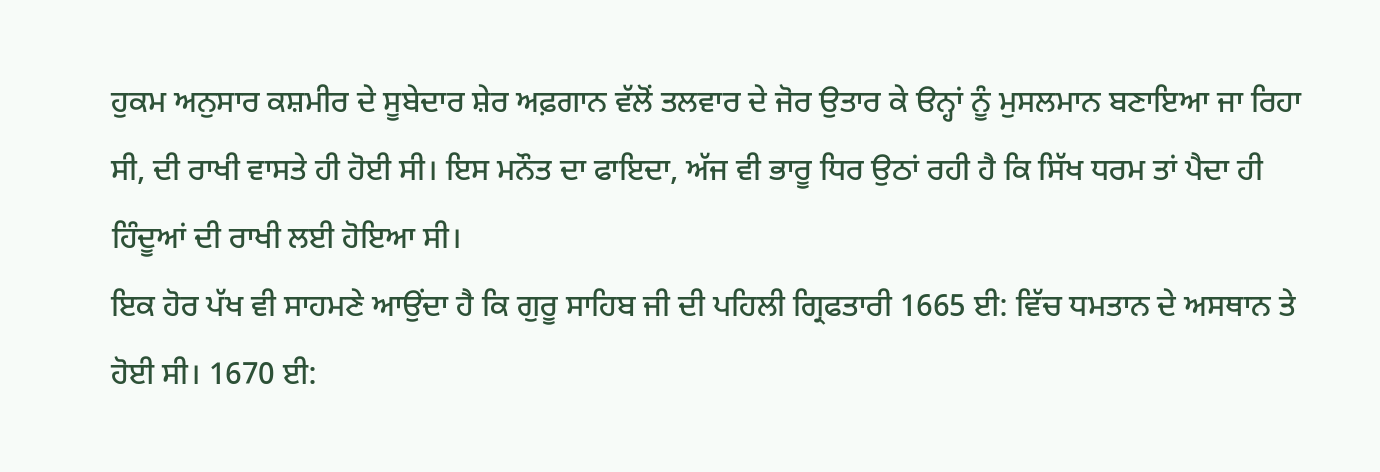ਹੁਕਮ ਅਨੁਸਾਰ ਕਸ਼ਮੀਰ ਦੇ ਸੂਬੇਦਾਰ ਸ਼ੇਰ ਅਫ਼ਗਾਨ ਵੱਲੋਂ ਤਲਵਾਰ ਦੇ ਜੋਰ ਉਤਾਰ ਕੇ ੳਨ੍ਹਾਂ ਨੂੰ ਮੁਸਲਮਾਨ ਬਣਾਇਆ ਜਾ ਰਿਹਾ ਸੀ, ਦੀ ਰਾਖੀ ਵਾਸਤੇ ਹੀ ਹੋਈ ਸੀ। ਇਸ ਮਨੌਤ ਦਾ ਫਾਇਦਾ, ਅੱਜ ਵੀ ਭਾਰੂ ਧਿਰ ਉਠਾਂ ਰਹੀ ਹੈ ਕਿ ਸਿੱਖ ਧਰਮ ਤਾਂ ਪੈਦਾ ਹੀ ਹਿੰਦੂਆਂ ਦੀ ਰਾਖੀ ਲਈ ਹੋਇਆ ਸੀ।
ਇਕ ਹੋਰ ਪੱਖ ਵੀ ਸਾਹਮਣੇ ਆਉਂਦਾ ਹੈ ਕਿ ਗੁਰੂ ਸਾਹਿਬ ਜੀ ਦੀ ਪਹਿਲੀ ਗ੍ਰਿਫਤਾਰੀ 1665 ਈ: ਵਿੱਚ ਧਮਤਾਨ ਦੇ ਅਸਥਾਨ ਤੇ ਹੋਈ ਸੀ। 1670 ਈ: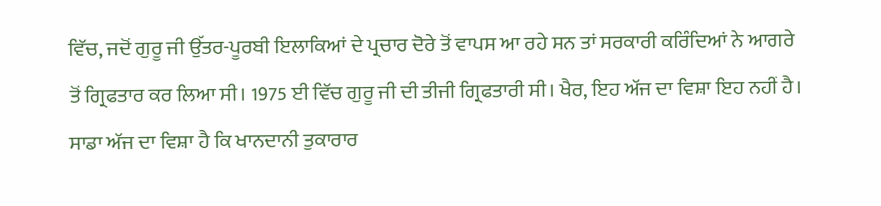ਵਿੱਚ, ਜਦੋਂ ਗੁਰੂ ਜੀ ਉੱਤਰ-ਪੂਰਬੀ ਇਲਾਕਿਆਂ ਦੇ ਪ੍ਰਚਾਰ ਦੋਰੇ ਤੋਂ ਵਾਪਸ ਆ ਰਹੇ ਸਨ ਤਾਂ ਸਰਕਾਰੀ ਕਰਿੰਦਿਆਂ ਨੇ ਆਗਰੇ ਤੋਂ ਗ੍ਰਿਫਤਾਰ ਕਰ ਲਿਆ ਸੀ। 1975 ਈ ਵਿੱਚ ਗੁਰੂ ਜੀ ਦੀ ਤੀਜੀ ਗ੍ਰਿਫਤਾਰੀ ਸੀ। ਖੈਰ, ਇਹ ਅੱਜ ਦਾ ਵਿਸ਼ਾ ਇਹ ਨਹੀਂ ਹੈ।
ਸਾਡਾ ਅੱਜ ਦਾ ਵਿਸ਼ਾ ਹੈ ਕਿ ਖਾਨਦਾਨੀ ਤੁਕਾਰਾਰ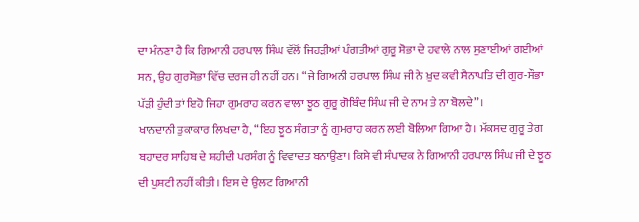ਦਾ ਮੰਨਣਾ ਹੈ ਕਿ ਗਿਆਨੀ ਹਰਪਾਲ ਸਿੰਘ ਵੱਲੋਂ ਜਿਹੜੀਆਂ ਪੰਗਤੀਆਂ ਗੁਰੂ ਸੋਭਾ ਦੇ ਹਵਾਲੇ ਨਾਲ ਸੁਣਾਈਆਂ ਗਈਆਂ ਸਨ, ਉਹ ਗੁਰਸੋਭਾ ਵਿੱਚ ਦਰਜ ਹੀ ਨਹੀਂ ਹਨ। “ਜੇ ਗਿਅਨੀ ਹਰਪਾਲ ਸਿੰਘ ਜੀ ਨੇ ਖ਼ੁਦ ਕਵੀ ਸੈਨਾਪਤਿ ਦੀ ਗੁਰ-ਸੌਭਾ ਪੱੜੀ ਹੁੰਦੀ ਤਾਂ ਇਹੋ ਜਿਹਾ ਗੁਮਰਾਹ ਕਰਨ ਵਾਲਾ ਝੂਠ ਗੁਰੂ ਗੋਬਿੰਦ ਸਿੰਘ ਜੀ ਦੇ ਨਾਮ ਤੇ ਨਾ ਬੋਲਦੇ”।
ਖਾਨਦਾਨੀ ਤੁਕਾਕਾਰ ਲਿਖਦਾ ਹੈ, “ਇਹ ਝੂਠ ਸੰਗਤਾ ਨੂੰ ਗੁਮਰਾਹ ਕਰਨ ਲਈ ਬੋਲਿਆ ਗਿਆ ਹੈ। ਮੱਕਸਦ ਗੁਰੂ ਤੇਗ ਬਹਾਦਰ ਸਾਹਿਬ ਦੇ ਸ਼ਹੀਦੀ ਪਰਸੰਗ ਨੂੰ ਵਿਵਾਦਤ ਬਨਾਉਣਾ। ਕਿਸੇ ਵੀ ਸੰਪਾਦਕ ਨੇ ਗਿਆਨੀ ਹਰਪਾਲ ਸਿੰਘ ਜੀ ਦੇ ਝੂਠ ਦੀ ਪੁਸ਼ਟੀ ਨਹੀਂ ਕੀਤੀ। ਇਸ ਦੇ ਉਲਟ ਗਿਆਨੀ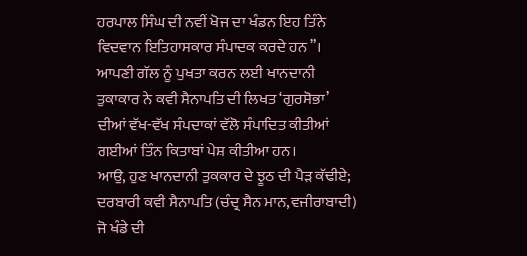ਹਰਪਾਲ ਸਿੰਘ ਦੀ ਨਵੀਂ ਖੋਜ ਦਾ ਖੰਡਨ ਇਹ ਤਿੰਨੇ ਵਿਦਵਾਨ ਇਤਿਹਾਸਕਾਰ ਸੰਪਾਦਕ ਕਰਦੇ ਹਨ”। ਆਪਣੀ ਗੱਲ ਨੂੰ ਪੁਖਤਾ ਕਰਨ ਲਈ ਖਾਨਦਾਨੀ ਤੁਕਾਕਾਰ ਨੇ ਕਵੀ ਸੈਨਾਪਤਿ ਦੀ ਲਿਖਤ ‘ਗੁਰਸੋਭਾ’ ਦੀਆਂ ਵੱਖ-ਵੱਖ ਸੰਪਦਾਕਾਂ ਵੱਲੋ ਸੰਪਾਦਿਤ ਕੀਤੀਆਂ ਗਈਆਂ ਤਿੰਨ ਕਿਤਾਬਾਂ ਪੇਸ਼ ਕੀਤੀਆ ਹਨ।
ਆਉ, ਹੁਣ ਖਾਨਦਾਨੀ ਤੁਕਕਾਰ ਦੇ ਝੂਠ ਦੀ ਪੈੜ ਕੱਢੀਏ;
ਦਰਬਾਰੀ ਕਵੀ ਸੈਨਾਪਤਿ (ਚੰਦ੍ਰ ਸੈਨ ਮਾਨ,ਵਜੀਰਾਬਾਦੀ) ਜੋ ਖੰਡੇ ਦੀ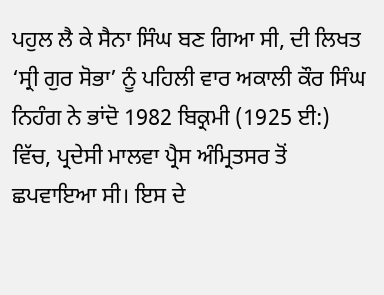ਪਹੁਲ ਲੈ ਕੇ ਸੈਨਾ ਸਿੰਘ ਬਣ ਗਿਆ ਸੀ, ਦੀ ਲਿਖਤ ‘ਸ੍ਰੀ ਗੁਰ ਸੋਭਾ’ ਨੂੰ ਪਹਿਲੀ ਵਾਰ ਅਕਾਲੀ ਕੌਰ ਸਿੰਘ ਨਿਹੰਗ ਨੇ ਭਾਂਦੋ 1982 ਬਿਕ੍ਰਮੀ (1925 ਈ:) ਵਿੱਚ, ਪ੍ਰਦੇਸੀ ਮਾਲਵਾ ਪ੍ਰੈਸ ਅੰਮ੍ਰਿਤਸਰ ਤੋਂ ਛਪਵਾਇਆ ਸੀ। ਇਸ ਦੇ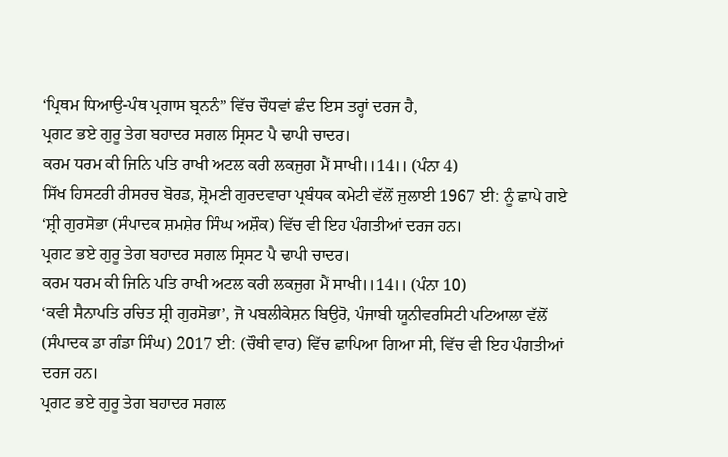‘ਪ੍ਰਿਥਮ ਧਿਆਉ-ਪੰਥ ਪ੍ਰਗਾਸ ਬ੍ਰਨਨੰ” ਵਿੱਚ ਚੌਧਵਾਂ ਛੰਦ ਇਸ ਤਰ੍ਹਾਂ ਦਰਜ ਹੈ,
ਪ੍ਰਗਟ ਭਏ ਗੁਰੂ ਤੇਗ ਬਹਾਦਰ ਸਗਲ ਸ੍ਰਿਸਟ ਪੈ ਢਾਪੀ ਚਾਦਰ।
ਕਰਮ ਧਰਮ ਕੀ ਜਿਨਿ ਪਤਿ ਰਾਖੀ ਅਟਲ ਕਰੀ ਲਕਜੁਗ ਮੈਂ ਸਾਖੀ।।14।। (ਪੰਨਾ 4)
ਸਿੱਖ ਹਿਸਟਰੀ ਰੀਸਰਚ ਬੋਰਡ, ਸ਼੍ਰੋਮਣੀ ਗੁਰਦਵਾਰਾ ਪ੍ਰਬੰਧਕ ਕਮੇਟੀ ਵੱਲੋਂ ਜੁਲਾਈ 1967 ਈ: ਨੂੰ ਛਾਪੇ ਗਏ ‘ਸ਼੍ਰੀ ਗੁਰਸੋਭਾ (ਸੰਪਾਦਕ ਸ਼ਮਸ਼ੇਰ ਸਿੰਘ ਅਸ਼ੌਕ) ਵਿੱਚ ਵੀ ਇਹ ਪੰਗਤੀਆਂ ਦਰਜ ਹਨ।
ਪ੍ਰਗਟ ਭਏ ਗੁਰੂ ਤੇਗ ਬਹਾਦਰ ਸਗਲ ਸ੍ਰਿਸਟ ਪੈ ਢਾਪੀ ਚਾਦਰ।
ਕਰਮ ਧਰਮ ਕੀ ਜਿਨਿ ਪਤਿ ਰਾਖੀ ਅਟਲ ਕਰੀ ਲਕਜੁਗ ਮੈਂ ਸਾਖੀ।।14।। (ਪੰਨਾ 10)
‘ਕਵੀ ਸੈਨਾਪਤਿ ਰਚਿਤ ਸ਼੍ਰੀ ਗੁਰਸੋਭਾ’, ਜੋ ਪਬਲੀਕੇਸ਼ਨ ਬਿਉਰੋ, ਪੰਜਾਬੀ ਯੂਨੀਵਰਸਿਟੀ ਪਟਿਆਲਾ ਵੱਲੋਂ (ਸੰਪਾਦਕ ਡਾ ਗੰਡਾ ਸਿੰਘ) 2017 ਈ: (ਚੌਥੀ ਵਾਰ) ਵਿੱਚ ਛਾਪਿਆ ਗਿਆ ਸੀ, ਵਿੱਚ ਵੀ ਇਹ ਪੰਗਤੀਆਂ ਦਰਜ ਹਨ।
ਪ੍ਰਗਟ ਭਏ ਗੁਰੂ ਤੇਗ ਬਹਾਦਰ ਸਗਲ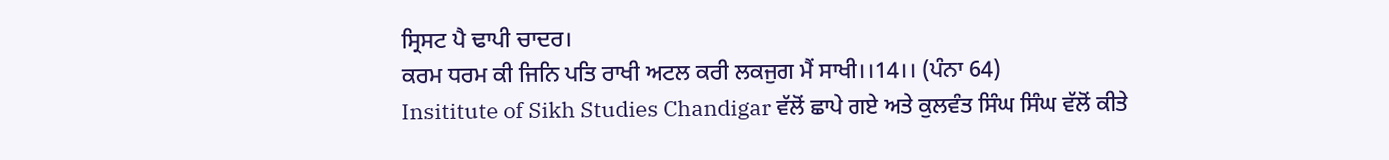ਸ੍ਰਿਸਟ ਪੈ ਢਾਪੀ ਚਾਦਰ।
ਕਰਮ ਧਰਮ ਕੀ ਜਿਨਿ ਪਤਿ ਰਾਖੀ ਅਟਲ ਕਰੀ ਲਕਜੁਗ ਮੈਂ ਸਾਖੀ।।14।। (ਪੰਨਾ 64)
Insititute of Sikh Studies Chandigar ਵੱਲੋਂ ਛਾਪੇ ਗਏ ਅਤੇ ਕੁਲਵੰਤ ਸਿੰਘ ਸਿੰਘ ਵੱਲੋਂ ਕੀਤੇ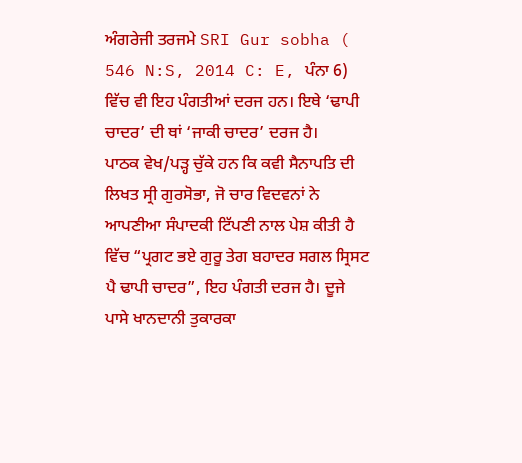ਅੰਗਰੇਜੀ ਤਰਜਮੇ SRI Gur sobha ( 546 N:S, 2014 C: E, ਪੰਨਾ 6) ਵਿੱਚ ਵੀ ਇਹ ਪੰਗਤੀਆਂ ਦਰਜ ਹਨ। ਇਥੇ ‘ਢਾਪੀ ਚਾਦਰ’ ਦੀ ਥਾਂ ‘ਜਾਕੀ ਚਾਦਰ’ ਦਰਜ ਹੈ।
ਪਾਠਕ ਵੇਖ/ਪੜ੍ਹ ਚੁੱਕੇ ਹਨ ਕਿ ਕਵੀ ਸੈਨਾਪਤਿ ਦੀ ਲਿਖਤ ਸ੍ਰੀ ਗੁਰਸੋਭਾ, ਜੋ ਚਾਰ ਵਿਦਵਨਾਂ ਨੇ ਆਪਣੀਆ ਸੰਪਾਦਕੀ ਟਿੱਪਣੀ ਨਾਲ ਪੇਸ਼ ਕੀਤੀ ਹੈ ਵਿੱਚ “ਪ੍ਰਗਟ ਭਏ ਗੁਰੂ ਤੇਗ ਬਹਾਦਰ ਸਗਲ ਸ੍ਰਿਸਟ ਪੈ ਢਾਪੀ ਚਾਦਰ”, ਇਹ ਪੰਗਤੀ ਦਰਜ ਹੈ। ਦੂਜੇ ਪਾਸੇ ਖਾਨਦਾਨੀ ਤੁਕਾਰਕਾ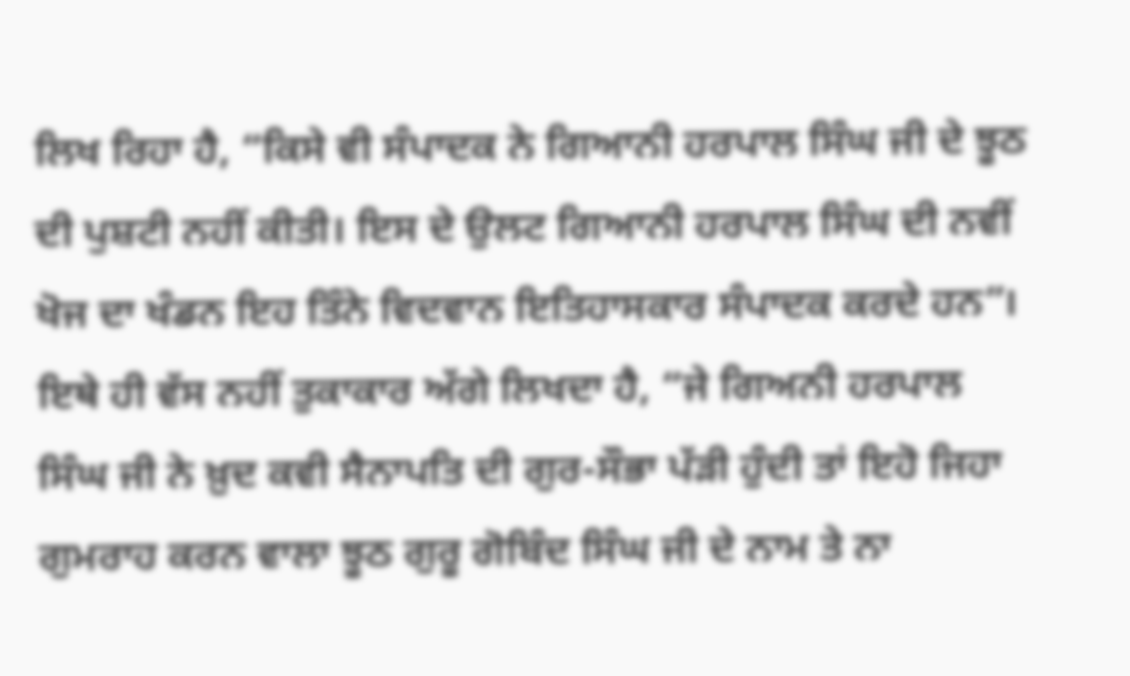ਲਿਖ ਰਿਹਾ ਹੈ, “ਕਿਸੇ ਵੀ ਸੰਪਾਦਕ ਨੇ ਗਿਆਨੀ ਹਰਪਾਲ ਸਿੰਘ ਜੀ ਦੇ ਝੂਠ ਦੀ ਪੁਸ਼ਟੀ ਨਹੀਂ ਕੀਤੀ। ਇਸ ਦੇ ਉਲਟ ਗਿਆਨੀ ਹਰਪਾਲ ਸਿੰਘ ਦੀ ਨਵੀਂ ਖੋਜ ਦਾ ਖੰਡਨ ਇਹ ਤਿੰਨੇ ਵਿਦਵਾਨ ਇਤਿਹਾਸਕਾਰ ਸੰਪਾਦਕ ਕਰਦੇ ਹਨ”। ਇਥੇ ਹੀ ਵੱਸ ਨਹੀਂ ਤੁਕਾਕਾਰ ਅੱਗੇ ਲਿਖਦਾ ਹੈ, “ਜੇ ਗਿਅਨੀ ਹਰਪਾਲ ਸਿੰਘ ਜੀ ਨੇ ਖ਼ੁਦ ਕਵੀ ਸੈਨਾਪਤਿ ਦੀ ਗੁਰ-ਸੌਭਾ ਪੱੜੀ ਹੁੰਦੀ ਤਾਂ ਇਹੋ ਜਿਹਾ ਗੁਮਰਾਹ ਕਰਨ ਵਾਲਾ ਝੂਠ ਗੁਰੂ ਗੋਬਿੰਦ ਸਿੰਘ ਜੀ ਦੇ ਨਾਮ ਤੇ ਨਾ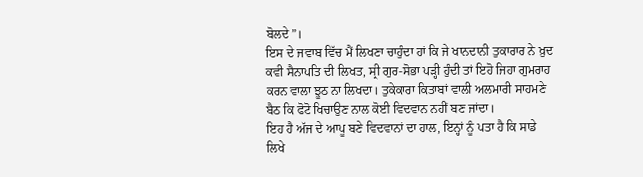ਬੋਲਦੇ”।
ਇਸ ਦੇ ਜਵਾਬ ਵਿੱਚ ਮੈਂ ਲਿਖਣਾ ਚਾਹੁੰਦਾ ਹਾਂ ਕਿ ਜੇ ਖਾਨਦਾਨੀ ਤੁਕਾਰਾਰ ਨੇ ਖ਼ੁਦ ਕਵੀ ਸੈਨਾਪਤਿ ਦੀ ਲਿਖਤ, ਸ੍ਰੀ ਗੁਰ-ਸੋਭਾ ਪੜ੍ਹੀ ਹੁੰਦੀ ਤਾਂ ਇਹੋ ਜਿਹਾ ਗੁਮਰਾਹ ਕਰਨ ਵਾਲਾ ਝੂਠ ਨਾ ਲਿਖਦਾ। ਤੁਕੇਕਾਰਾ ਕਿਤਾਬਾਂ ਵਾਲੀ ਅਲਮਾਰੀ ਸਾਹਮਣੇ ਬੈਠ ਕਿ ਫੋਟੋ ਖਿਚਾਉਣ ਨਾਲ ਕੋਈ ਵਿਦਵਾਨ ਨਹੀਂ ਬਣ ਜਾਂਦਾ।
ਇਹ ਹੈ ਅੱਜ ਦੇ ਆਪੂ ਬਣੇ ਵਿਦਵਾਨਾਂ ਦਾ ਹਾਲ, ਇਨ੍ਹਾਂ ਨੂੰ ਪਤਾ ਹੈ ਕਿ ਸਾਡੇ ਲਿਖੇ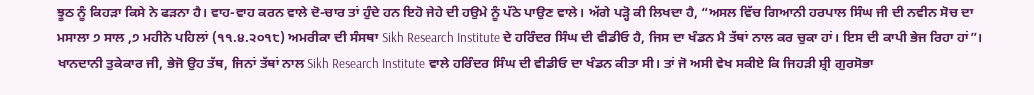ਝੂਠ ਨੂੰ ਕਿਹੜਾ ਕਿਸੇ ਨੇ ਫੜਨਾ ਹੈ। ਵਾਹ-ਵਾਹ ਕਰਨ ਵਾਲੇ ਦੋ-ਚਾਰ ਤਾਂ ਹੁੰਦੇ ਹਨ ਇਹੋ ਜੇਹੇ ਦੀ ਹਉਮੇ ਨੂੰ ਪੱਠੇ ਪਾਉਣ ਵਾਲੇ। ਅੱਗੇ ਪੜ੍ਹੋ ਕੀ ਲਿਖਦਾ ਹੈ, “ਅਸਲ ਵਿੱਚ ਗਿਆਨੀ ਹਰਪਾਲ ਸਿੰਘ ਜੀ ਦੀ ਨਵੀਨ ਸੋਚ ਦਾ ਮਸਾਲਾ ੭ ਸਾਲ ,੭ ਮਹੀਨੇ ਪਹਿਲਾਂ (੧੧.੪.੨੦੧੮) ਅਮਰੀਕਾ ਦੀ ਸੰਸਥਾ Sikh Research Institute ਦੇ ਹਰਿੰਦਰ ਸਿੰਘ ਦੀ ਵੀਡੀਓ ਹੈ, ਜਿਸ ਦਾ ਖੰਡਨ ਮੈ ਤੱਥਾਂ ਨਾਲ ਕਰ ਚੁਕਾ ਹਾਂ। ਇਸ ਦੀ ਕਾਪੀ ਭੇਜ ਰਿਹਾ ਹਾਂ”।
ਖਾਨਦਾਨੀ ਤੁਕੇਕਾਰ ਜੀ, ਭੇਜੋ ਉਹ ਤੱਥ, ਜਿਨਾਂ ਤੱਥਾਂ ਨਾਲ Sikh Research Institute ਵਾਲੇ ਹਰਿੰਦਰ ਸਿੰਘ ਦੀ ਵੀਡੀਓ ਦਾ ਖੰਡਨ ਕੀਤਾ ਸੀ। ਤਾਂ ਜੋ ਅਸੀ ਵੇਖ ਸਕੀਏ ਕਿ ਜਿਹੜੀ ਸ਼੍ਰੀ ਗੁਰਸੋਭਾ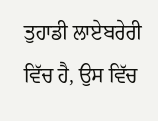ਤੁਹਾਡੀ ਲਾਏਬਰੇਰੀ ਵਿੱਚ ਹੈ, ਉਸ ਵਿੱਚ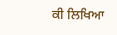ਕੀ ਲਿਖਿਆ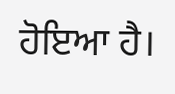ਹੋਇਆ ਹੈ।